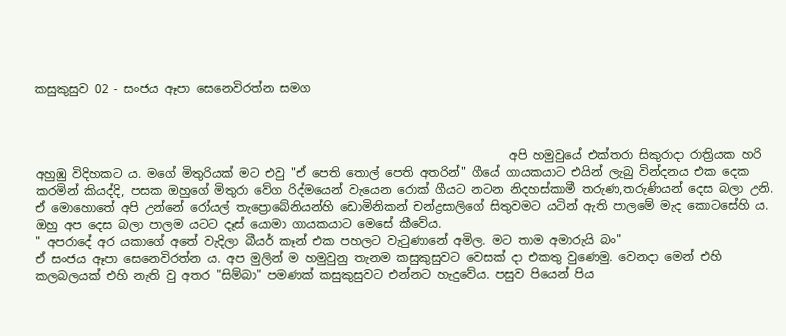කසුකුසුව 02 - සංජය ඈපා සෙනෙවිරත්න සමග



                                                                               අපි හමුවුයේ එක්තරා සිකුරාදා රාත්‍රියක හරි අහුඹු විදිහකට ය. මගේ මිතුරියක් මට එවු "ඒ පෙති තොල් පෙති අතරින්" ගීයේ ගායකයාට එයින් ලැබු වින්දනය එක දෙක කරමින් කියද්දි, පසක ඔහුගේ මිතුරා වේග රිද්මයෙන් වැයෙන රොක් ගීයට නටන නිදහස්කාමී තරුණ,තරුණියන් දෙස බලා උනි. ඒ මොහොතේ අපි උන්නේ රෝයල් තැප්‍රොබේනියන්හි ඩොමිනිකන් චන්ද්‍රසාලිගේ සිතුවමට යටින් ඇති පාලමේ මැද කොටසේහි ය. ඔහු අප දෙස බලා පාලම යටට දෑස් යොමා ගායකයාට මෙසේ කීවේය.
" අපරාදේ අර යකාගේ අතේ වැදිලා බීයර් කෑන් එක පහලට වැටුණානේ අමිල. මට තාම අමාරුයි බං"
ඒ සංජය ඈපා සෙනෙවිරත්න ය. අප මුලින් ම හමුවුනු තැනම කසුකුසුවට වෙසක් දා එකතු වුණෙමු. වෙනදා මෙන් එහි කලබලයක් එහි නැති වු අතර "සිම්බා" පමණක් කසුකුසුවට එන්නට හැදුවේය. පසුව පියෙන් පිය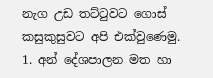නැග උඩ තට්ටුවට ගොස් කසුකුසුවට අපි එක්වුණෙමු.
1. අන් දේශපාලන මත හා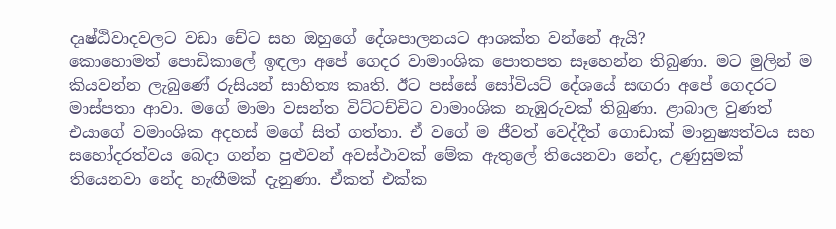දෘෂ්ඨිවාදවලට වඩා චේට සහ ඔහුගේ දේශපාලනයට ආශක්ත වන්නේ ඇයි?
කොහොමත් පොඩිකාලේ ඉඳලා අපේ ගෙදර වාමාංශික පොතපත සෑහෙන්න තිබුණා. මට මුලින් ම කියවන්න ලැබුණේ රුසියන් සාහිත්‍ය කෘති. ඊට පස්සේ සෝවියට් දේශයේ සඟරා අපේ ගෙදරට මාස්පතා ආවා. මගේ මාමා වසන්ත විට්ටච්චිට වාමාංශික නැඹුරුවක් තිබුණා. ළාබාල වුණත් එයාගේ වමාංශික අදහස් මගේ සිත් ගත්තා. ඒ වගේ ම ජීවත් වෙද්දීත් ගොඩාක් මානුෂ්‍යත්වය සහ සහෝදරත්වය බෙදා ගන්න පුළුවන් අවස්ථාවක් මේක ඇතුලේ තියෙනවා නේද, උණුසුමක් තියෙනවා නේද හැඟීමක් දැනුණා. ඒකත් එක්ක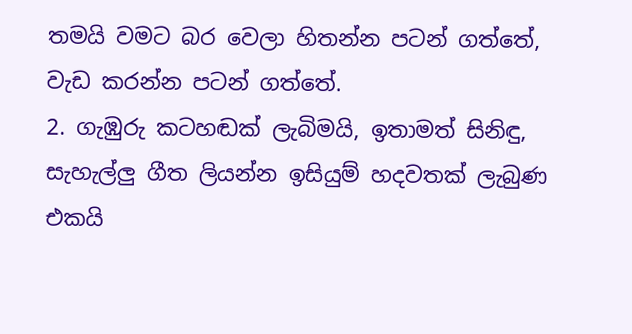තමයි වමට බර වෙලා හිතන්න පටන් ගත්තේ, වැඩ කරන්න පටන් ගත්තේ.
2. ගැඹුරු කටහඬක් ලැබිමයි, ඉතාමත් සිනිඳු, සැහැල්ලු ගීත ලියන්න ඉසියුම් හදවතක් ලැබුණ එකයි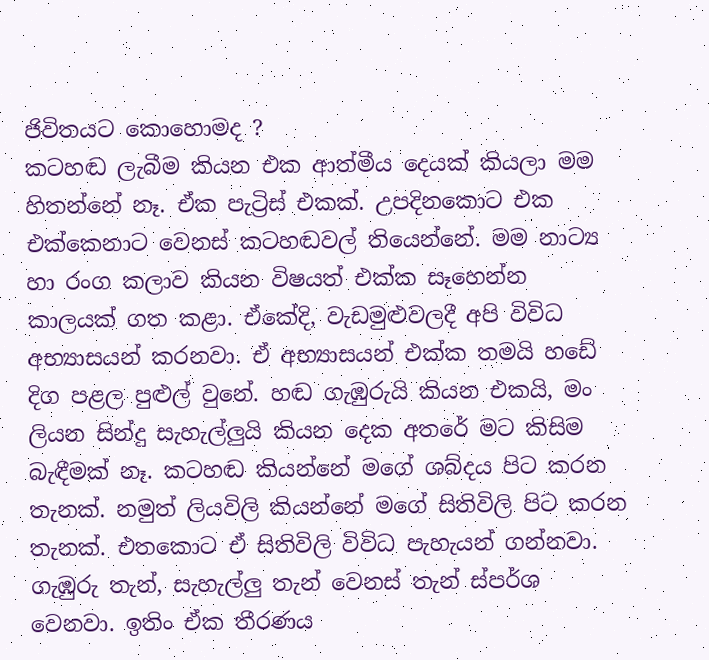ජිවිතයට කොහොමද ?
කටහඬ ලැබීම කියන එක ආත්මීය දෙයක් කියලා මම හිතන්නේ නෑ. ඒක පැට්‍රිස් එකක්. උපදිනකොට එක එක්කෙනාට වෙනස් කටහඬවල් තියෙන්නේ. මම නාට්‍ය හා රංග කලාව කියන විෂයත් එක්ක සෑහෙන්න කාලයක් ගත කළා. ඒකේදි, වැඩමුළුවලදී අපි විවිධ අභ්‍යාසයන් කරනවා. ඒ අභ්‍යාසයන් එක්ක තමයි හඩේ දිග පළල පුළුල් වුනේ. හඬ ගැඹුරුයි කියන එකයි, මං ලියන සින්දු සැහැල්ලුයි කියන දෙක අතරේ මට කිසිම බැඳීමක් නෑ. කටහඬ කියන්නේ මගේ ශබ්දය පිට කරන තැනක්. නමුත් ලියවිලි කියන්නේ මගේ සිතිවිලි පිට කරන තැනක්. එතකොට ඒ සිතිවිලි විවිධ පැහැයන් ගන්නවා. ගැඹුරු තැන්, සැහැල්ලු තැන් වෙනස් තැන් ස්පර්ශ වෙනවා. ඉතිං ඒක තීරණය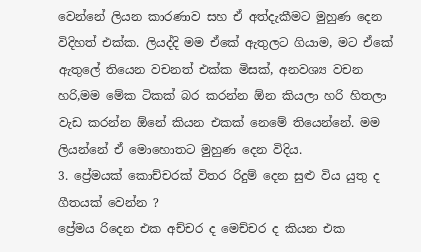වෙන්නේ ලියන කාරණාව සහ ඒ අත්දැකීමට මුහුණ දෙන විදිහත් එක්ක. ලියද්දි මම ඒකේ ඇතුලට ගියාම, මට ඒකේ ඇතුලේ තියෙන වචනත් එක්ක මිසක්, අනවශ්‍ය වචන හරි,මම මේක ටිකක් බර කරන්න ඕන කියලා හරි හිතලා වැඩ කරන්න ඕනේ කියන එකක් නෙමේ තියෙන්නේ. මම ලියන්නේ ඒ මොහොතට මුහුණ දෙන විදිය.
3. ප්‍රේමයක් කොච්චරක් විතර රිදුම් දෙන සුළු විය යුතු ද ගීතයක් වෙන්න ?
ප්‍රේමය රිදෙන එක අච්චර ද මෙච්චර ද කියන එක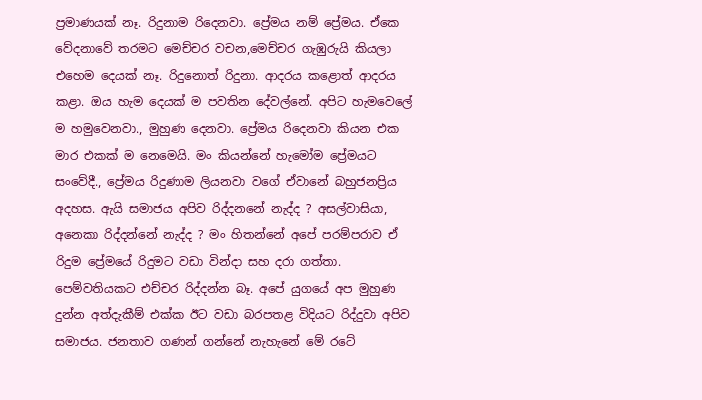ප්‍රමාණයක් නෑ. රිදුනාම රිදෙනවා. ප්‍රේමය නම් ප්‍රේමය. ඒකෙ වේදනාවේ තරමට මෙච්චර වචන,මෙච්චර ගැඹුරුයි කියලා එහෙම දෙයක් නෑ. රිදුනොත් රිදුනා. ආදරය කළොත් ආදරය කළා. ඔය හැම දෙයක් ම පවතින දේවල්නේ. අපිට හැමවෙලේ ම හමුවෙනවා., මුහුණ දෙනවා. ප්‍රේමය රිදෙනවා කියන එක මාර එකක් ම නෙමෙයි. මං කියන්නේ හැමෝම ප්‍රේමයට සංවේදී., ප්‍රේමය රිදුණාම ලියනවා වගේ ඒවානේ බහුජනප්‍රිය අදහස. ඇයි සමාජය අපිව රිද්දනනේ නැද්ද ? අසල්වාසියා, අනෙකා රිද්දන්නේ නැද්ද ? මං හිතන්නේ අපේ පරම්පරාව ඒ රිදුම ප්‍රේමයේ රිදුමට වඩා වින්දා සහ දරා ගත්තා. පෙම්වතියකට එච්චර රිද්දන්න බෑ. අපේ යුගයේ අප මුහුණ දුන්න අත්දැකීම් එක්ක ඊට වඩා බරපතළ විදියට රිද්දුවා අපිව සමාජය. ජනතාව ගණන් ගන්නේ නැහැනේ මේ රටේ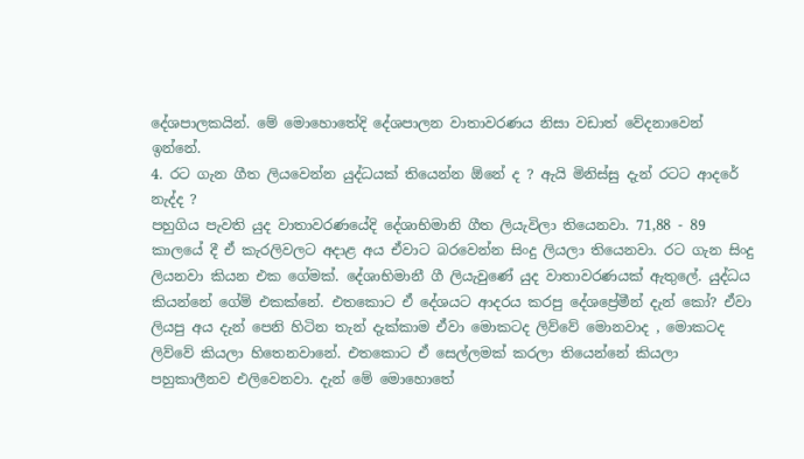දේශපාලකයින්. මේ මොහොතේදි දේශපාලන වාතාවරණය නිසා වඩාත් වේදනාවෙන් ඉන්නේ.
4. රට ගැන ගීත ලියවෙන්න යුද්ධයක් තියෙන්න ඕනේ ද ? ඇයි මිනිස්සු දැන් රටට ආදරේ නැද්ද ?
පහුගිය පැවති යුද වාතාවරණයේදි දේශාභිමානි ගීත ලියැවිලා තියෙනවා. 71,88 - 89 කාලයේ දී ඒ කැරලිවලට අදාළ අය ඒවාට බරවෙන්න සිංදු ලියලා තියෙනවා. රට ගැන සිංදු ලියනවා කියන එක ගේමක්. දේශාභිමානී ගී ලියැවුණේ යුද වාතාවරණයක් ඇතුලේ. යුද්ධය කියන්නේ ගේම් එකක්නේ. එතකොට ඒ දේශයට ආදරය කරපු දේශප්‍රේමීන් දැන් කෝ? ඒවා ලියපු අය දැන් පෙනි හිටින තැන් දැක්කාම ඒවා මොකටද ලිව්වේ මොනවාද , මොකටද ලිව්වේ කියලා හිතෙනවානේ. එතකොට ඒ සෙල්ලමක් කරලා තියෙන්නේ කියලා පහුකාලීනව එලිවෙනවා. දැන් මේ මොහොතේ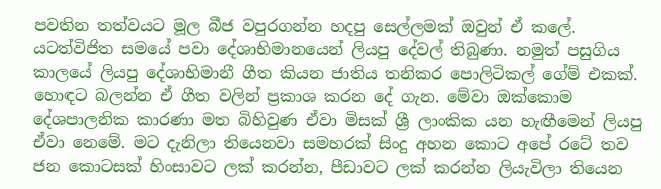පවතින තත්වයට මූල බීජ වපුරගන්න හදපු සෙල්ලමක් ඔවුන් ඒ කලේ. යටත්විජිත සමයේ පවා දේශාභිමානයෙන් ලියපු දේවල් තිබුණා. නමුත් පසුගිය කාලයේ ලියපු දේශාභිමානී ගීත කියන ජාතිය තනිකර පොලිටිකල් ගේම් එකක්. හොඳට බලන්න ඒ ගීත වලින් ප්‍රකාශ කරන දේ ගැන. මේවා ඔක්කොම දේශපාලනික කාරණා මත බිහිවුණ ඒවා මිසක් ශ්‍රී ලාංකික යන හැඟීමෙන් ලියපු ඒවා නෙමේ. මට දැනිලා තියෙනවා සමහරක් සිංදු අහන කොට අපේ රටේ තව ජන කොටසක් හිංසාවට ලක් කරන්න, පීඩාවට ලක් කරන්න ලියැවිලා තියෙන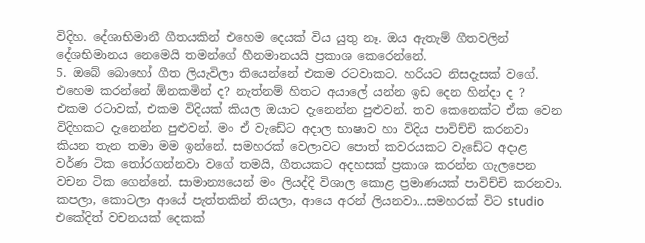විදිහ. දේශාභිමානී ගීතයකින් එහෙම දෙයක් විය යුතු නෑ. ඔය ඇතැම් ගීතවලින් දේශභිමානය නෙමෙයි තමන්ගේ හීනමානයයි ප්‍රකාශ කෙරෙන්නේ.
5. ඔබේ බොහෝ ගීත ලියැවිලා තියෙන්නේ එකම රටවාකට. හරියට නිසදැසක් වගේ. එහෙම කරන්නේ ඕනකමින් ද? නැත්නම් හිතට අයාලේ යන්න ඉඩ දෙන හින්දා ද ?
එකම රටාවක්, එකම විදියක් කියල ඔයාට දැනෙන්න පුළුවන්. තව කෙනෙක්ට ඒක වෙන විදිහකට දැනෙන්න පුළුවන්. මං ඒ වැඩේට අදාල භාෂාව හා විදිය පාවිච්චි කරනවා කියන තැන තමා මම ඉන්නේ. සමහරක් වෙලාවට පොත් කවරයකට වැඩේට අදාළ වර්ණ ටික තෝරගන්නවා වගේ තමයි, ගීතයකට අදහසක් ප්‍රකාශ කරන්න ගැලපෙන වචන ටික ගෙන්නේ. සාමාන්‍යයෙන් මං ලියද්දි විශාල කොළ ප්‍රමාණයක් පාවිච්චි කරනවා. කපලා, කොටලා ආයේ පැත්තකින් තියලා, ආයෙ අරන් ලියනවා...සමහරක් විට studio එකේදිත් වචනයක් දෙකක්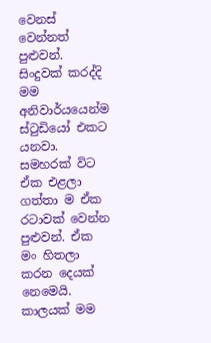වෙනස් වෙන්නත් පුළුවන්. සිංදුවක් කරද්දි මම අනිවාර්යයෙන්ම ස්ටුඩියෝ එකට යනවා. සමහරක් විට ඒක එළලා ගත්තා ම ඒක රටාවක් වෙන්න පුළුවන්. ඒක මං හිතලා කරන දෙයක් නෙමෙයි. කාලයක් මම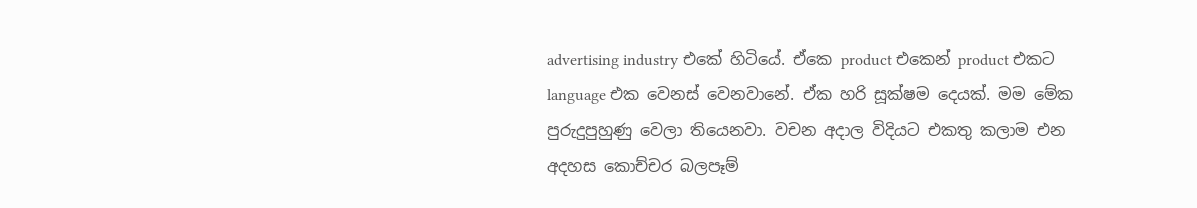advertising industry එකේ හිටියේ. ඒකෙ product එකෙන් product එකට language එක වෙනස් වෙනවානේ. ඒක හරි සූක්ෂම දෙයක්. මම මේක පුරුදුපුහුණු වෙලා තියෙනවා. වචන අදාල විදියට එකතු කලාම එන අදහස කොච්චර බලපෑම්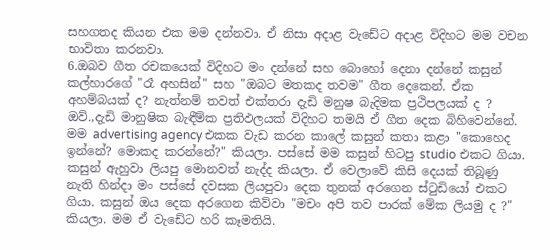සහගතද කියන එක මම දන්නවා. ඒ නිසා අදාළ වැඩේට අදාළ විදිහට මම වචන භාවිතා කරනවා.
6.ඔබව ගීත රචකයෙක් විදිහට මං දන්නේ සහ බොහෝ දෙනා දන්නේ කසුන් කල්හාරගේ "රෑ අහසින්" සහ "ඔබට මතකද තවම" ගීත දෙකෙන්. ඒක අහම්බයක් ද? නැත්නම් තවත් එක්තරා දැඩි මනුෂ බැදිමක ප්‍රථිපලයක් ද ?
ඔව්.,දැඩි මානුෂික බැඳීම්ක ප්‍රතිඵලයක් විදිහට තමයි ඒ ගීත දෙක බිහිවෙන්නේ. මම advertising agency එකක වැඩ කරන කාලේ කසුන් කතා කළා "කොහෙද ඉන්නේ? මොකද කරන්නේ?" කියලා. පස්සේ මම කසුන් හිටපු studio එකට ගියා. කසුන් ඇහුවා ලියපු මොනවත් නැද්ද කියලා. ඒ වෙලාවේ කිසි දෙයක් තිබූණු නැති හින්දා මං පස්සේ දවසක ලියපුවා දෙක තුනක් අරගෙන ස්ටුඩියෝ එකට ගියා. කසුන් ඔය දෙක අරගෙන කිව්වා "මචං අපි තව පාරක් මේක ලියමු ද ?" කියලා. මම ඒ වැඩේට හරි කෑමතියි.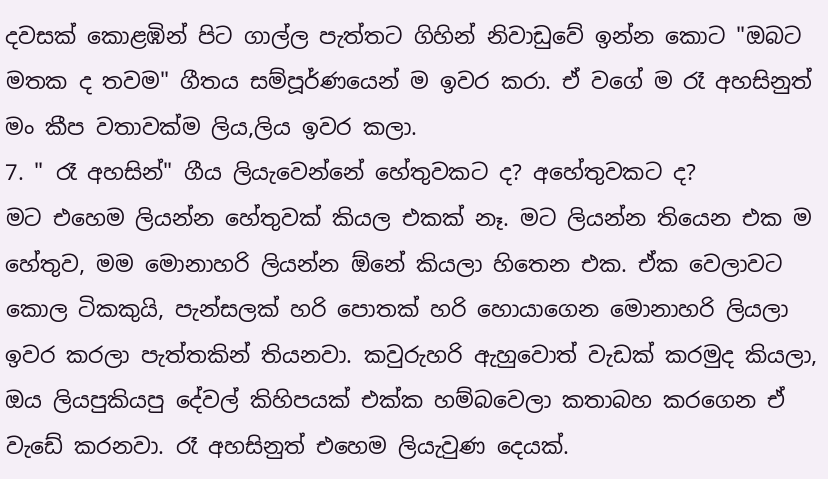දවසක් කොළඹින් පිට ගාල්ල පැත්තට ගිහින් නිවාඩුවේ ඉන්න කොට "ඔබට මතක ද තවම" ගීතය සම්පූර්ණයෙන් ම ඉවර කරා. ඒ වගේ ම රෑ අහසිනුත් මං කීප වතාවක්ම ලිය,ලිය ඉවර කලා.
7. " රෑ අහසින්" ගීය ලියැවෙන්නේ හේතුවකට ද? අහේතුවකට ද?
මට එහෙම ලියන්න හේතුවක් කියල එකක් නෑ. මට ලියන්න තියෙන එක ම හේතුව, මම මොනාහරි ලියන්න ඕනේ කියලා හිතෙන එක. ඒක වෙලාවට කොල ටිකකුයි, පැන්සලක් හරි පොතක් හරි හොයාගෙන මොනාහරි ලියලා ඉවර කරලා පැත්තකින් තියනවා. කවුරුහරි ඇහුවොත් වැඩක් කරමුද කියලා, ඔය ලියපුකියපු දේවල් කිහිපයක් එක්ක හම්බවෙලා කතාබහ කරගෙන ඒ වැඩේ කරනවා. රෑ අහසිනුත් එහෙම ලියැවුණ දෙයක්.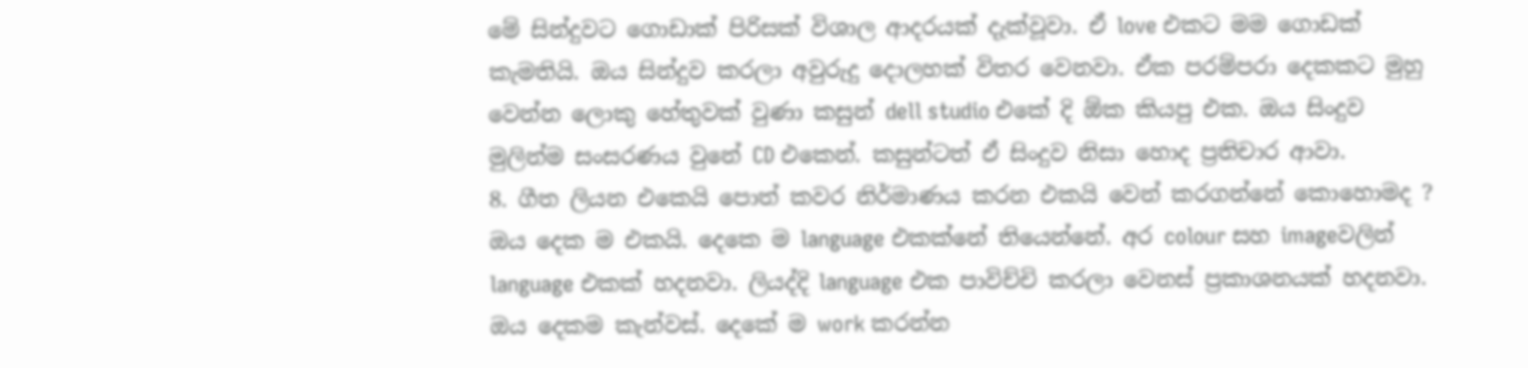මේ සින්දුවට ගොඩාක් පිරිසක් විශාල ආදරයක් දැක්වූවා. ඒ love එකට මම ගොඩක් කැමතියි. ඔය සින්දුව කරලා අවුරුදු දොලහක් විතර වෙනවා. ඒක පරම්පරා දෙකකට මුහු වෙන්න ලොකු හේතුවක් වුණා කසුන් dell studio එකේ දි ඕක කියපු එක. ඔය සිංදුව මුලින්ම සංසරණය වුනේ CD එකෙන්. කසුන්ටත් ඒ සිංදුව නිසා හොද ප්‍රතිචාර ආවා.
8. ගීත ලියන එකෙයි පොත් කවර නිර්මාණය කරන එකයි වෙන් කරගන්නේ කොහොමද ?
ඔය දෙක ම එකයි. දෙකෙ ම language එකක්නේ තියෙන්නේ. අර colour සහ imageවලින් language එකක් හදනවා. ලියද්දි language එක පාවිච්චි කරලා වෙනස් ප්‍රකාශනයක් හදනවා. ඔය දෙකම කැන්වස්. දෙකේ ම work කරන්න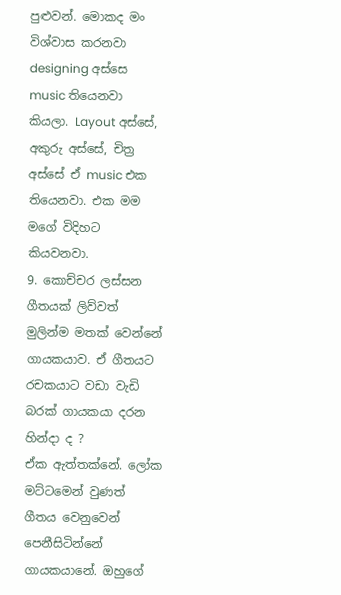පුළුවන්. මොකද මං විශ්වාස කරනවා designing අස්සෙ music තියෙනවා කියලා. Layout අස්සේ, අකුරු අස්සේ, චිත්‍ර අස්සේ ඒ music එක තියෙනවා. එක මම මගේ විදිහට කියවනවා.
9. කොච්චර ලස්සන ගීතයක් ලිව්වත් මුලින්ම මතක් වෙන්නේ ගායකයාව. ඒ ගීතයට රචකයාට වඩා වැඩි බරක් ගායකයා දරන හින්දා ද ?
ඒක ඇත්තක්නේ. ලෝක මට්ටමෙන් වුණත් ගීතය වෙනුවෙන් පෙනීසිටින්නේ ගායකයානේ. ඔහුගේ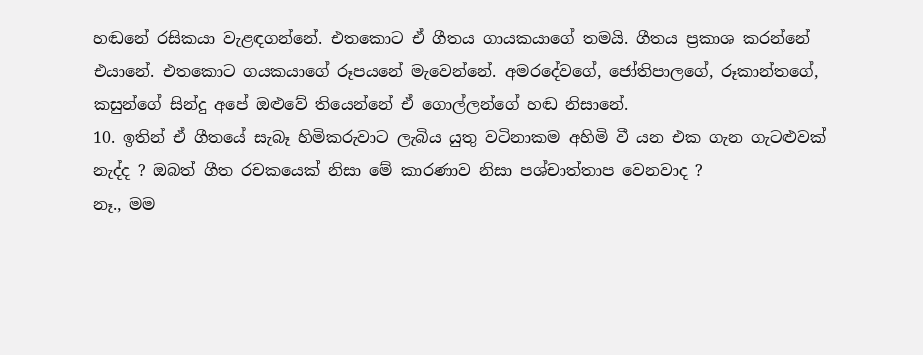හඬනේ රසිකයා වැළඳගන්නේ. එතකොට ඒ ගීතය ගායකයාගේ තමයි. ගීතය ප්‍රකාශ කරන්නේ එයානේ. එතකොට ගයකයාගේ රූපයනේ මැවෙන්නේ. අමරදේවගේ, ජෝතිපාලගේ, රූකාන්තගේ, කසුන්ගේ සින්දු අපේ ඔළුවේ තියෙන්නේ ඒ ගොල්ලන්ගේ හඬ නිසානේ.
10. ඉතින් ඒ ගීතයේ සැබෑ හිමිකරුවාට ලැබිය යුතු වටිනාකම අහිමි වී යන එක ගැන ගැටළුවක් නැද්ද ? ඔබත් ගීත රචකයෙක් නිසා මේ කාරණාව නිසා පශ්චාත්තාප වෙනවාද ?
නෑ., මම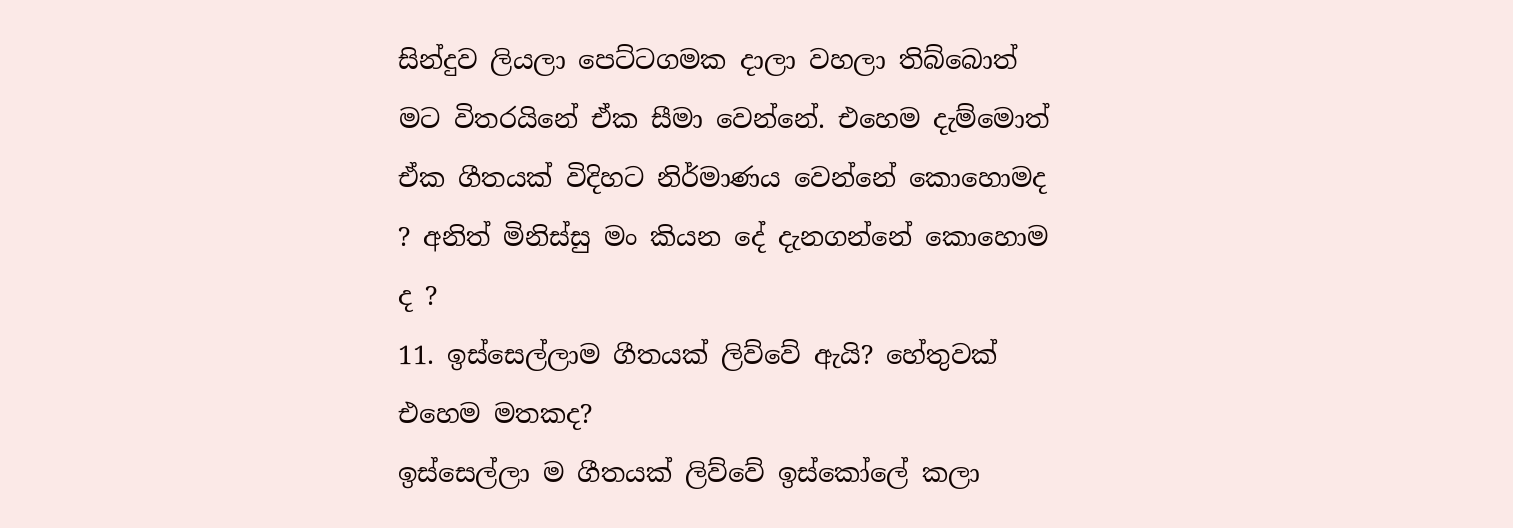සින්දුව ලියලා පෙට්ටගමක දාලා වහලා තිබ්බොත් මට විතරයිනේ ඒක සීමා වෙන්නේ. එහෙම දැම්මොත් ඒක ගීතයක් විදිහට නිර්මාණය වෙන්නේ කොහොමද ? අනිත් මිනිස්සු මං කියන දේ දැනගන්නේ කොහොම ද ?
11. ඉස්සෙල්ලාම ගීතයක් ලිව්වේ ඇයි? හේතුවක් එහෙම මතකද?
ඉස්සෙල්ලා ම ගීතයක් ලිව්වේ ඉස්කෝලේ කලා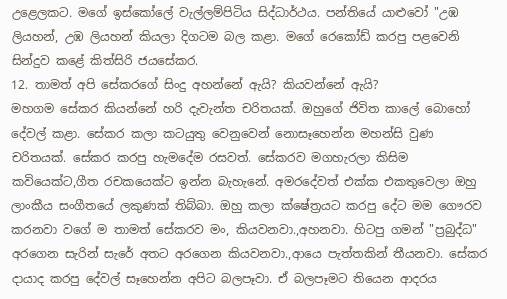උළෙලකට. මගේ ඉස්කෝලේ වැල්ලම්පිටිය සිද්ධාර්ථය. පන්තියේ යාළුවෝ "උඹ ලියහන්, උඹ ලියහන් කියලා දිගටම බල කළා. මගේ රෙකෝඩ් කරපු පළවෙනි සින්දුව කළේ කිත්සිරි ජයසේකර.
12. තාමත් අපි සේකරගේ සිංදු අහන්නේ ඇයි? කියවන්නේ ඇයි?
මහගම සේකර කියන්නේ හරි දැවැන්ත චරිතයක්. ඔහුගේ ජිවිත කාලේ බොහෝ දේවල් කළා. සේකර කලා කටයුතු වෙනුවෙන් නොසෑහෙන්න මහන්සි වුණ චරිතයක්. සේකර කරපු හැමදේම රසවත්. සේකරව මගහැරලා කිසිම කවියෙක්ට,ගීත රචකයෙක්ට ඉන්න බැහැනේ. අමරදේවත් එක්ක එකතුවෙලා ඔහු ලාංකීය සංගීතයේ ලකුණක් තිබ්බා. ඔහු කලා ක්ෂේත්‍රයට කරපු දේට මම ගෞරව කරනවා වගේ ම තාමත් සේකරව මං, කියවනවා.,අහනවා. හිටපු ගමන් "ප්‍රබුද්ධ" අරගෙන සැරින් සැරේ අතට අරගෙන කියවනවා.,ආයෙ පැත්තකින් තීයනවා. සේකර දායාද කරපු දේවල් සෑහෙන්න අපිට බලපෑවා. ඒ බලපෑමට තියෙන ආදරය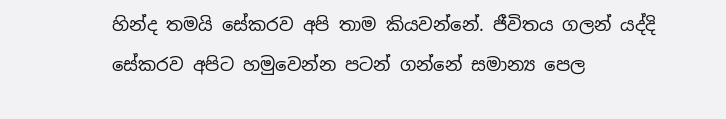හින්ද තමයි සේකරව අපි තාම කියවන්නේ. ජීවිතය ගලන් යද්දි සේකරව අපිට හමුවෙන්න පටන් ගන්නේ සමාන්‍ය පෙල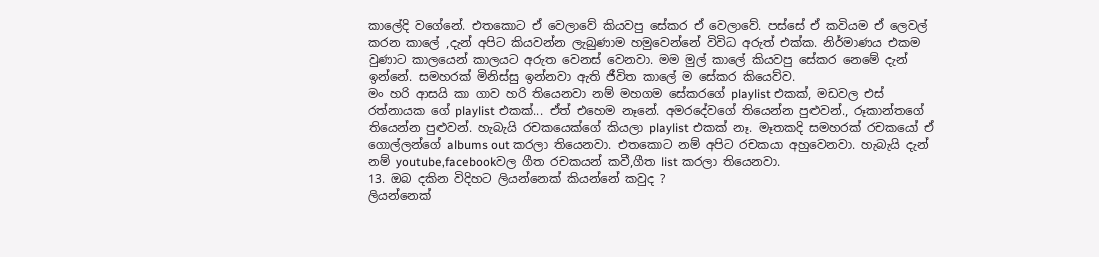කාලේදි වගේනේ. එතකොට ඒ වෙලාවේ කියවපු සේකර ඒ වෙලාවේ. පස්සේ ඒ කවියම ඒ ලෙවල් කරන කාලේ ,දැන් අපිට කියවන්න ලැබුණාම හමුවෙන්නේ විවිධ අරුත් එක්ක. නිර්මාණය එකම වුණාට කාලයෙන් කාලයට අරුත වෙනස් වෙනවා. මම මුල් කාලේ කියවපු සේකර නෙමේ දැන් ඉන්නේ. සමහරක් මිනිස්සු ඉන්නවා ඇති ජීවිත කාලේ ම සේකර කියෙව්ව.
මං හරි ආසයි කා ගාව හරි තියෙනවා නම් මහගම සේකරගේ playlist එකක්, මඩවල එස් රත්නායක ගේ playlist එකක්... ඒත් එහෙම නෑනේ. අමරදේවගේ තියෙන්න පුළුවන්., රූකාන්තගේ තියෙන්න පුළුවන්. හැබැයි රචකයෙක්ගේ කියලා playlist එකක් නෑ. මෑතකදි සමහරක් රචකයෝ ඒ ගොල්ලන්ගේ albums out කරලා තියෙනවා. එතකොට නම් අපිට රචකයා අහුවෙනවා. හැබැයි දැන් නම් youtube,facebookවල ගීත රචකයන් කවී,ගීත list කරලා තියෙනවා.
13. ඔබ දකින විදිහට ලියන්නෙක් කියන්නේ කවුද ?
ලියන්නෙක්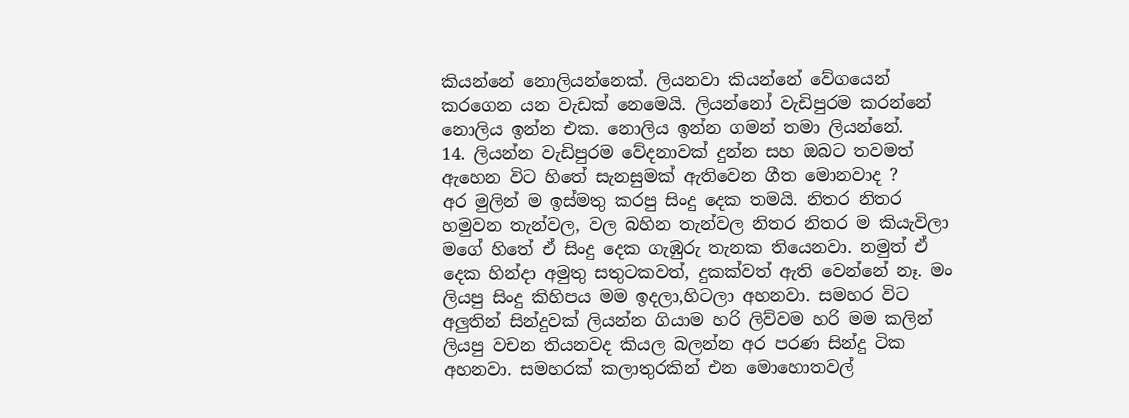කියන්නේ නොලියන්නෙක්. ලියනවා කියන්නේ වේගයෙන් කරගෙන යන වැඩක් නෙමෙයි. ලියන්නෝ වැඩිපුරම කරන්නේ නොලිය ඉන්න එක. නොලිය ඉන්න ගමන් තමා ලියන්නේ.
14. ලියන්න වැඩිපුරම වේදනාවක් දුන්න සහ ඔබට තවමත් ඇහෙන විට හිතේ සැනසුමක් ඇතිවෙන ගීත මොනවාද ?
අර මුලින් ම ඉස්මතු කරපු සිංදු දෙක තමයි. නිතර නිතර හමුවන තැන්වල, වල බහින තැන්වල නිතර නිතර ම කියැවිලා මගේ හිතේ ඒ සිංදු දෙක ගැඹුරු තැනක තියෙනවා. නමුත් ඒ දෙක හින්දා අමුතු සතුටකවත්, දුකක්වත් ඇති වෙන්නේ නෑ. මං ලියපු සිංදු කිහිපය මම ඉදලා,හිටලා අහනවා. සමහර විට අලුතින් සින්දුවක් ලියන්න ගියාම හරි ලිව්වම හරි මම කලින් ලියපු වචන තියනවද කියල බලන්න අර පරණ සින්දු ටික අහනවා. සමහරක් කලාතුරකින් එන මොහොතවල්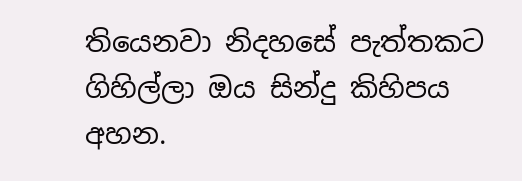තියෙනවා නිදහසේ පැත්තකට ගිහිල්ලා ඔය සින්දු කිහිපය අහන.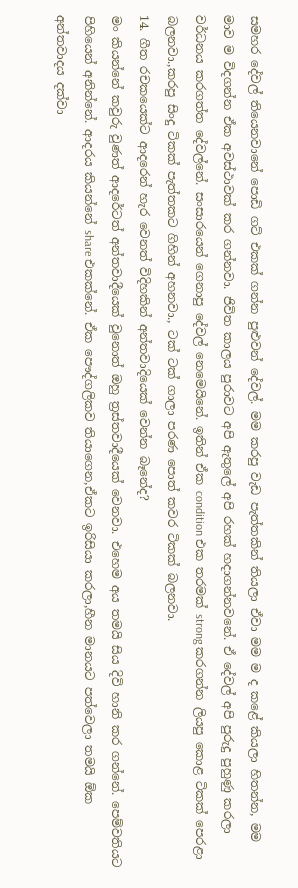සමහර දේවල් තියෙනවානේ පොඩි ගට් එකක් ගන්න පුළුවන් දේවල්. මම කරපු වැඩ පැත්තකින් තියලා ඒවා මම ම ද කළේ කියලා හිතන්න, මම මාව ම විදගන්න ඒක අවස්ථාවක් කර ගන්නවා. ජිවිත කාලය පුරාවට අපි ඇතුලේ අපි රහක් හදාගන්නවනේ. ඒ දේවල් අපි පුරුදු පුහුණු කරලා වර්ධනය කරගත්ත දේවල්නේ. සංසාරයෙන් ගෙනාපු දේවල් නෙමෙයිනේ. ඉතින් ඒක condition එක තරමක් strong කරගන්න ලියපු කොළ ටිකක් පෙරළා බලනවා.,කරපු සිංදු ටිකක් පැත්තකට ගිහින් අහනවා., ටක් ටක් ගාලා පරණ පොත් කවර ටිකක් බලනවා.
14. ගීත රචකයෙක්‍ට ආදරෙන් හැර වෙනත් විදිහකින් අන්තවාදියෙක් වෙන්න බෑනේද?
මං කියන්නේ කවුරු වුණත් ආදරේටත් අන්තවාදීයෙක් වුනොත් ඔහු ත්‍රස්තවාදීයෙක් වෙනවා. එහෙම අය තමයි සිය දිවි හානි කර ගන්නේ. පෙම්වතියට පිහියෙන් අනින්නේ. ආදරය කියන්නේ share එකක්නේ. ඒක පෞද්ගලිකව තියාගෙන,ඒකට ඉරිසියා කරලා,හීන මානයට පත්වෙලා තමයි ඕක අන්තවාදය දක්වා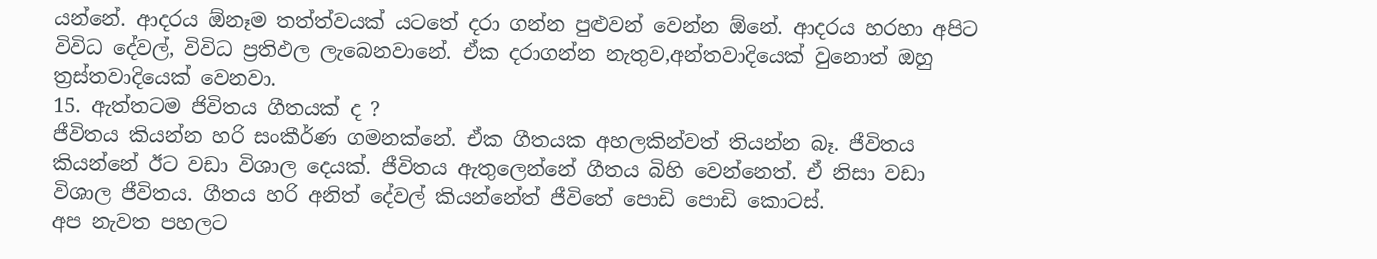යන්නේ. ආදරය ඕනෑම තත්ත්වයක් යටතේ දරා ගන්න පුළුවන් වෙන්න ඕනේ. ආදරය හරහා අපිට විවිධ දේවල්, විවිධ ප්‍රතිඵල ලැබෙනවානේ. ඒක දරාගන්න නැතුව,අන්තවාදියෙක් වුනොත් ඔහු ත්‍රස්තවාදියෙක් වෙනවා.
15. ඇත්තටම ජිවිතය ගීතයක් ද ?
ජීවිතය කියන්න හරි සංකීර්ණ ගමනක්නේ. ඒක ගීතයක අහලකින්වත් තියන්න බෑ. ජීවිතය කියන්නේ ඊට වඩා විශාල දෙයක්. ජීවිතය ඇතුලෙන්නේ ගීතය බිහි වෙන්නෙත්. ඒ නිසා වඩා විශාල ජීවිතය. ගීතය හරි අනිත් දේවල් කියන්නේත් ජීවිතේ පොඩි පොඩි කොටස්.
අප නැවත පහලට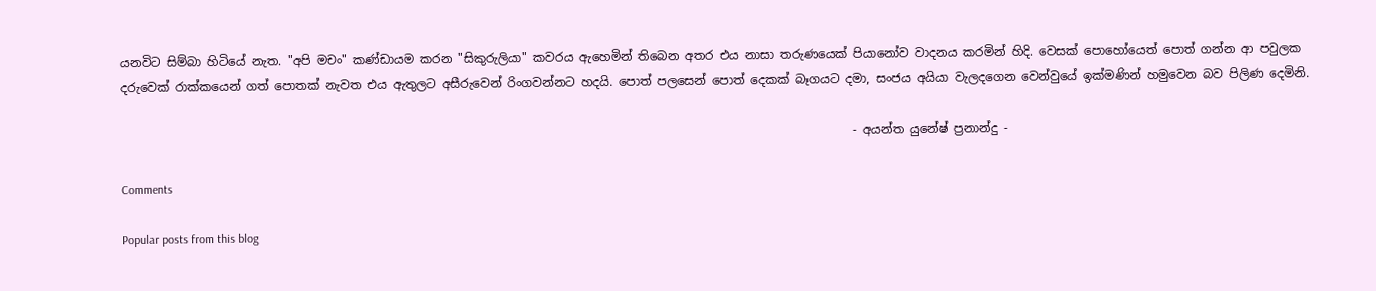යනවිට සිම්බා හිටියේ නැත. "අපි මචං" කණ්ඩායම කරන "සිකුරුලියා" කවරය ඇහෙමින් තිබෙන අතර එය නාසා තරුණයෙක් පියානෝව වාදනය කරමින් හිදි. වෙසක් පොහෝයෙත් පොත් ගන්න ආ පවුලක දරුවෙක් රාක්කයෙන් ගත් පොතක් නැවත එය ඇතුලට අසීරුවෙන් රිංගවන්නට හදයි. පොත් පලසෙන් පොත් දෙකක් බෑගයට දමා, සංජය අයියා වැලදගෙන වෙන්වුයේ ඉක්මණින් හමුවෙන බව පිලිණ දෙමිනි.

                                                                                                                          - අයන්ත යුනේෂ් ප්‍රනාන්දු -

Comments

Popular posts from this blog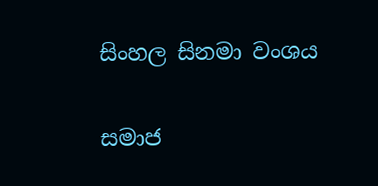සිංහල සිනමා වංශය

සමාජ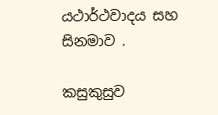යථාර්ථවාදය සහ සිනමාව .

කසුකුසුව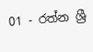01 - රත්න ශ්‍රී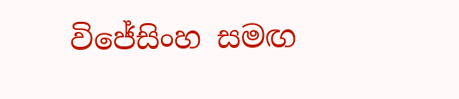විජේසිංහ සමඟ